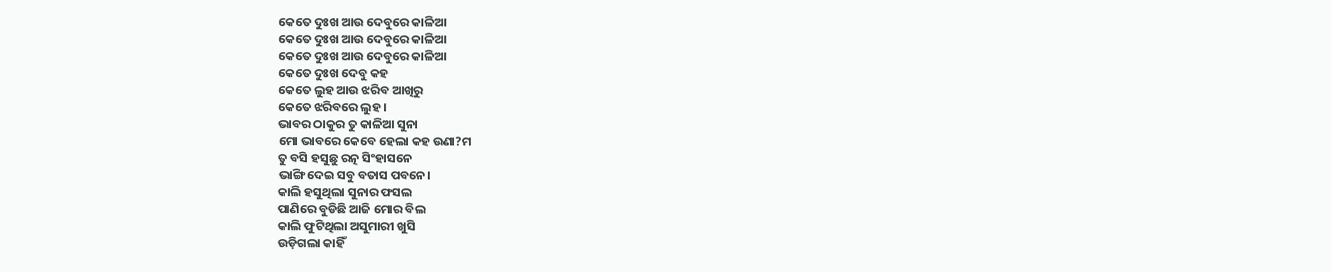କେତେ ଦୁଃଖ ଆଉ ଦେବୁରେ କାଳିଆ
କେତେ ଦୁଃଖ ଆଉ ଦେବୁରେ କାଳିଆ
କେତେ ଦୁଃଖ ଆଉ ଦେବୁରେ କାଳିଆ
କେତେ ଦୁଃଖ ଦେବୁ କହ
କେତେ ଲୁହ ଆଉ ଝରିବ ଆଖିରୁ
କେତେ ଝରିବରେ ଲୁହ ।
ଭାବର ଠାକୁର ତୁ କାଳିଆ ସୁନା
ମୋ ଭାବରେ କେବେ ହେଲା କହ ଉଣା?ମ
ତୁ ବସି ହସୁଛୁ ରତ୍ନ ସିଂହାସନେ
ଭାଙ୍ଗି ଦେଇ ସବୁ ବତାସ ପବନେ।
କାଲି ହସୁଥିଲା ସୁନାର ଫସଲ
ପାଣିରେ ବୁଡିଛି ଆଜି ମୋର ବିଲ
କାଲି ଫୁଟିଥିଲା ଅସୁମାରୀ ଖୁସି
ଉଡ଼ିଗଲା କାହିଁ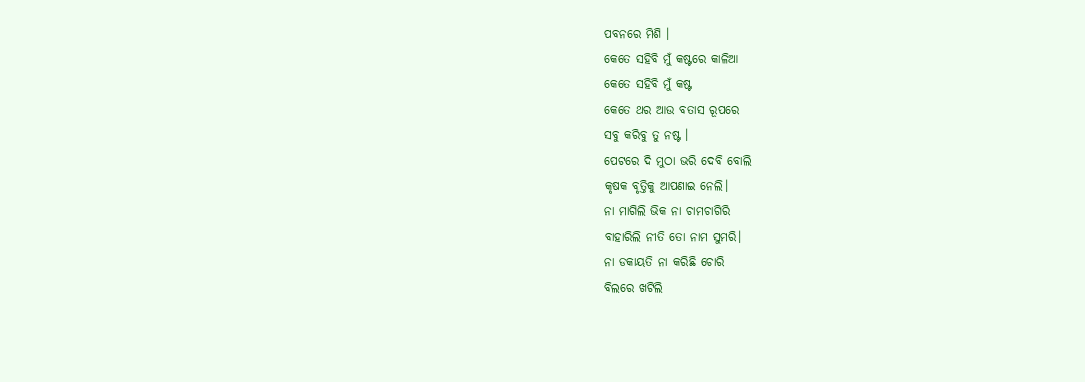ପବନରେ ମିଶି ।
କେତେ ସହିବି ମୁଁ କଷ୍ଟରେ କାଳିଆ
କେତେ ସହିବି ମୁଁ କଷ୍ଟ
କେତେ ଥର ଆଉ ବତାସ ରୂପରେ
ସବୁ କରିବୁ ତୁ ନଷ୍ଟ ।
ପେଟରେ ଦି ମୁଠା ଭରି ଦେବି ବୋଲି
କୃଷକ ବୃତ୍ତିକୁ ଆପଣାଇ ନେଲି।
ନା ମାଗିଲି ଭିକ ନା ଚାମଚାଗିରି
ବାହାରିଲି ନୀତି ତୋ ନାମ ସୁମରି।
ନା ଡକାୟତି ନା କରିଛି ଚୋରି
ବିଲରେ ଖଟିଲି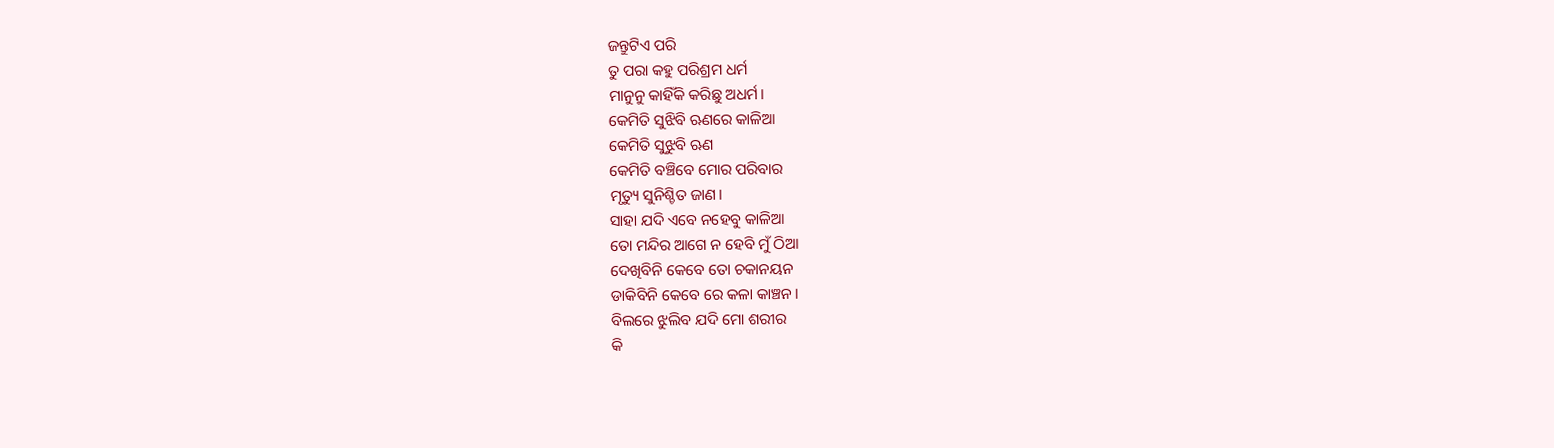ଜନ୍ତୁଟିଏ ପରି
ତୁ ପରା କହୁ ପରିଶ୍ରମ ଧର୍ମ
ମାନୁନୁ କାହିଁକି କରିଛୁ ଅଧର୍ମ।
କେମିତି ସୁଝିବି ଋଣରେ କାଳିଆ
କେମିତି ସୁଝୁବି ଋଣ
କେମିତି ବଞ୍ଚିବେ ମୋର ପରିବାର
ମୃତ୍ୟୁ ସୁନିଶ୍ଚିତ ଜାଣ।
ସାହା ଯଦି ଏବେ ନହେବୁ କାଳିଆ
ତୋ ମନ୍ଦିର ଆଗେ ନ ହେବି ମୁଁ ଠିଆ
ଦେଖିବିନି କେବେ ତୋ ଚକାନୟନ
ଡାକିବିନି କେବେ ରେ କଳା କାଞ୍ଚନ।
ବିଲରେ ଝୁଲିବ ଯଦି ମୋ ଶରୀର
କି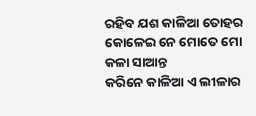ରହିବ ଯଶ କାଳିଆ ତୋହର
କୋଳେଇ ନେ ମୋତେ ମୋ କଳା ସାଆନ୍ତ
କରିନେ କାଳିଆ ଏ ଲୀଳାର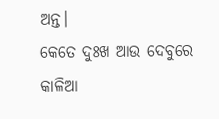ଅନ୍ତ।
କେତେ ଦୁଃଖ ଆଉ ଦେବୁରେ କାଳିଆ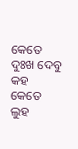କେତେ ଦୁଃଖ ଦେବୁ କହ
କେତେ ଲୁହ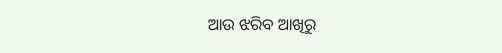ଆଉ ଝରିବ ଆଖିରୁ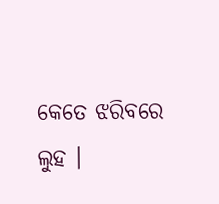କେତେ ଝରିବରେ ଲୁହ ।